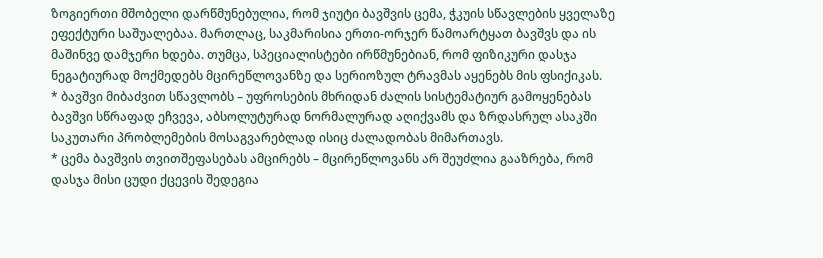ზოგიერთი მშობელი დარწმუნებულია, რომ ჯიუტი ბავშვის ცემა, ჭკუის სწავლების ყველაზე ეფექტური საშუალებაა. მართლაც, საკმარისია ერთი-ორჯერ წამოარტყათ ბავშვს და ის მაშინვე დამჯერი ხდება. თუმცა, სპეციალისტები ირწმუნებიან, რომ ფიზიკური დასჯა ნეგატიურად მოქმედებს მცირეწლოვანზე და სერიოზულ ტრავმას აყენებს მის ფსიქიკას.
* ბავშვი მიბაძვით სწავლობს – უფროსების მხრიდან ძალის სისტემატიურ გამოყენებას ბავშვი სწრაფად ეჩვევა, აბსოლუტურად ნორმალურად აღიქვამს და ზრდასრულ ასაკში საკუთარი პრობლემების მოსაგვარებლად ისიც ძალადობას მიმართავს.
* ცემა ბავშვის თვითშეფასებას ამცირებს – მცირეწლოვანს არ შეუძლია გააზრება, რომ დასჯა მისი ცუდი ქცევის შედეგია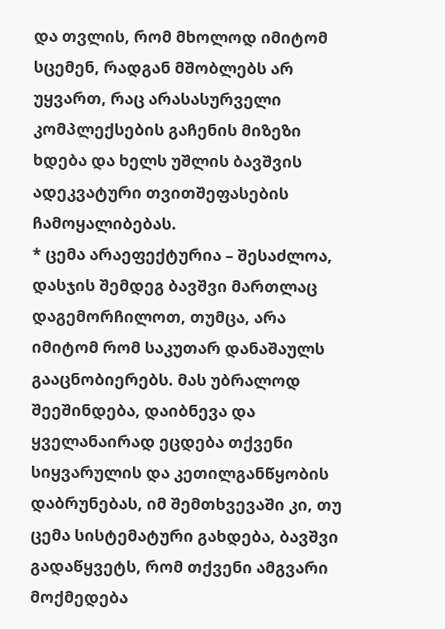და თვლის, რომ მხოლოდ იმიტომ სცემენ, რადგან მშობლებს არ უყვართ, რაც არასასურველი კომპლექსების გაჩენის მიზეზი ხდება და ხელს უშლის ბავშვის ადეკვატური თვითშეფასების ჩამოყალიბებას.
* ცემა არაეფექტურია – შესაძლოა, დასჯის შემდეგ ბავშვი მართლაც დაგემორჩილოთ, თუმცა, არა იმიტომ რომ საკუთარ დანაშაულს გააცნობიერებს. მას უბრალოდ შეეშინდება, დაიბნევა და ყველანაირად ეცდება თქვენი სიყვარულის და კეთილგანწყობის დაბრუნებას, იმ შემთხვევაში კი, თუ ცემა სისტემატური გახდება, ბავშვი გადაწყვეტს, რომ თქვენი ამგვარი მოქმედება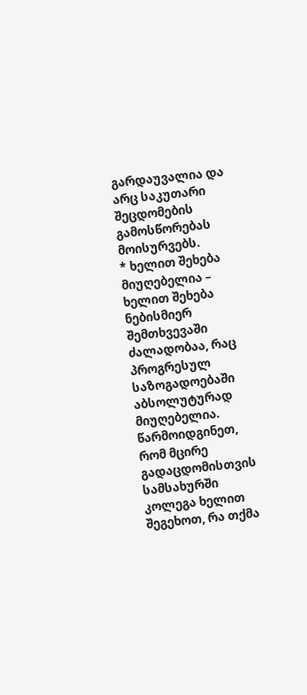გარდაუვალია და არც საკუთარი შეცდომების გამოსწორებას მოისურვებს.
* ხელით შეხება მიუღებელია – ხელით შეხება ნებისმიერ შემთხვევაში ძალადობაა, რაც პროგრესულ საზოგადოებაში აბსოლუტურად მიუღებელია. წარმოიდგინეთ, რომ მცირე გადაცდომისთვის სამსახურში კოლეგა ხელით შეგეხოთ, რა თქმა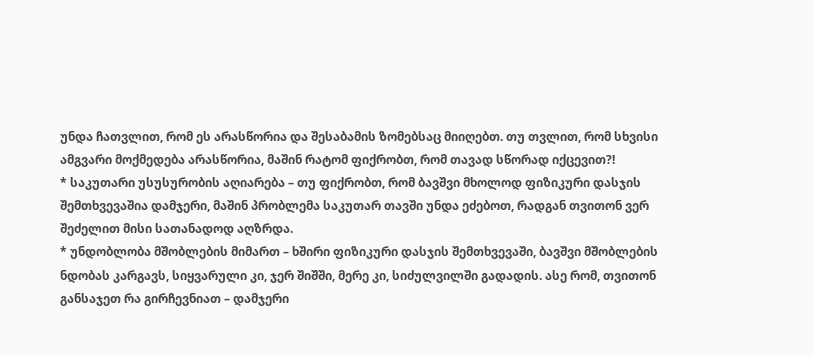უნდა ჩათვლით, რომ ეს არასწორია და შესაბამის ზომებსაც მიიღებთ. თუ თვლით, რომ სხვისი ამგვარი მოქმედება არასწორია, მაშინ რატომ ფიქრობთ, რომ თავად სწორად იქცევით?!
* საკუთარი უსუსურობის აღიარება – თუ ფიქრობთ, რომ ბავშვი მხოლოდ ფიზიკური დასჯის შემთხვევაშია დამჯერი, მაშინ პრობლემა საკუთარ თავში უნდა ეძებოთ, რადგან თვითონ ვერ შეძელით მისი სათანადოდ აღზრდა.
* უნდობლობა მშობლების მიმართ – ხშირი ფიზიკური დასჯის შემთხვევაში, ბავშვი მშობლების ნდობას კარგავს, სიყვარული კი, ჯერ შიშში, მერე კი, სიძულვილში გადადის. ასე რომ, თვითონ განსაჯეთ რა გირჩევნიათ – დამჯერი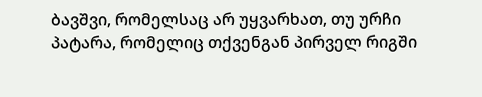ბავშვი, რომელსაც არ უყვარხათ, თუ ურჩი პატარა, რომელიც თქვენგან პირველ რიგში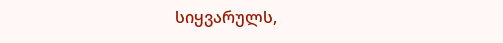სიყვარულს,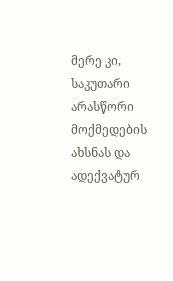მერე კი, საკუთარი არასწორი მოქმედების ახსნას და ადექვატურ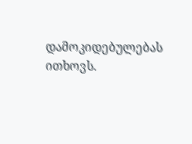დამოკიდებულებას ითხოვს.